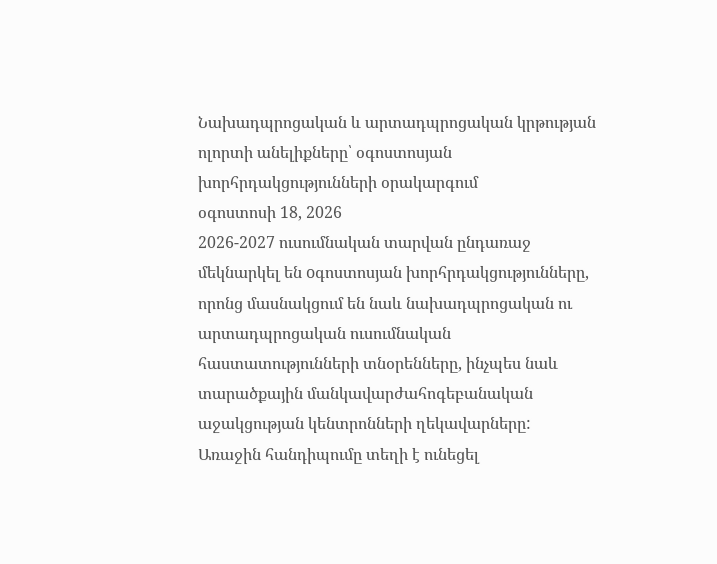Նախադպրոցական և արտադպրոցական կրթության ոլորտի անելիքները՝ օգոստոսյան խորհրդակցությունների օրակարգում
օգոստոսի 18, 2026
2026-2027 ուսումնական տարվան ընդառաջ մեկնարկել են oգոստոսյան խորհրդակցությունները, որոնց մասնակցում են նաև նախադպրոցական ու արտադպրոցական ուսումնական հաստատությունների տնօրենները, ինչպես նաև տարածքային մանկավարժահոգեբանական աջակցության կենտրոնների ղեկավարները:
Առաջին հանդիպումը տեղի է ունեցել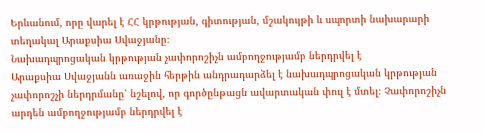Երևանում, որը վարել է ՀՀ կրթության, գիտության, մշակույթի և սպորտի նախարարի տեղակալ Արաքսիա Սվաջյանը։
Նախադպրոցական կրթության չափորոշիչն ամբողջությամբ ներդրվել է
Արաքսիա Սվաջյանն առաջին հերթին անդրադարձել է նախադպրոցական կրթության չափորոշչի ներդրմանը՝ նշելով, որ գործընթացն ավարտական փուլ է մտել։ Չափորոշիչն արդեն ամբողջությամբ ներդրվել է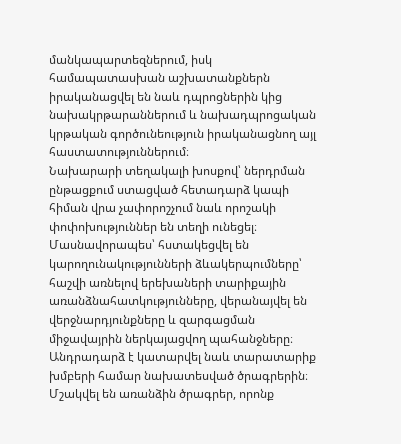մանկապարտեզներում, իսկ համապատասխան աշխատանքներն իրականացվել են նաև դպրոցներին կից նախակրթարաններում և նախադպրոցական կրթական գործունեություն իրականացնող այլ հաստատություններում։
Նախարարի տեղակալի խոսքով՝ ներդրման ընթացքում ստացված հետադարձ կապի հիման վրա չափորոշչում նաև որոշակի փոփոխություններ են տեղի ունեցել։ Մասնավորապես՝ հստակեցվել են կարողունակությունների ձևակերպումները՝ հաշվի առնելով երեխաների տարիքային առանձնահատկությունները, վերանայվել են վերջնարդյունքները և զարգացման միջավայրին ներկայացվող պահանջները։
Անդրադարձ է կատարվել նաև տարատարիք խմբերի համար նախատեսված ծրագրերին։ Մշակվել են առանձին ծրագրեր, որոնք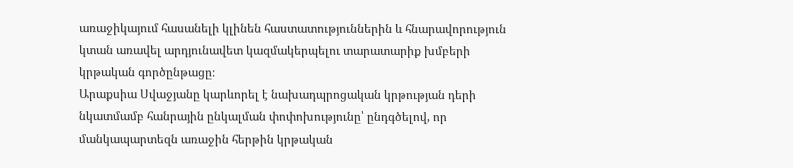առաջիկայում հասանելի կլինեն հաստատություններին և հնարավորություն կտան առավել արդյունավետ կազմակերպելու տարատարիք խմբերի կրթական գործընթացը։
Արաքսիա Սվաջյանը կարևորել է նախադպրոցական կրթության դերի նկատմամբ հանրային ընկալման փոփոխությունը՝ ընդգծելով, որ մանկապարտեզն առաջին հերթին կրթական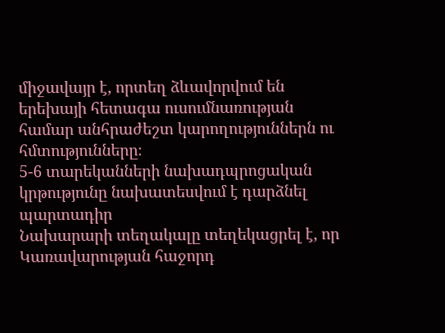միջավայր է, որտեղ ձևավորվում են երեխայի հետագա ուսումնառության համար անհրաժեշտ կարողություններն ու հմտությունները։
5-6 տարեկանների նախադպրոցական կրթությունը նախատեսվում է դարձնել պարտադիր
Նախարարի տեղակալը տեղեկացրել է, որ Կառավարության հաջորդ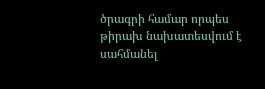ծրագրի համար որպես թիրախ նախատեսվում է սահմանել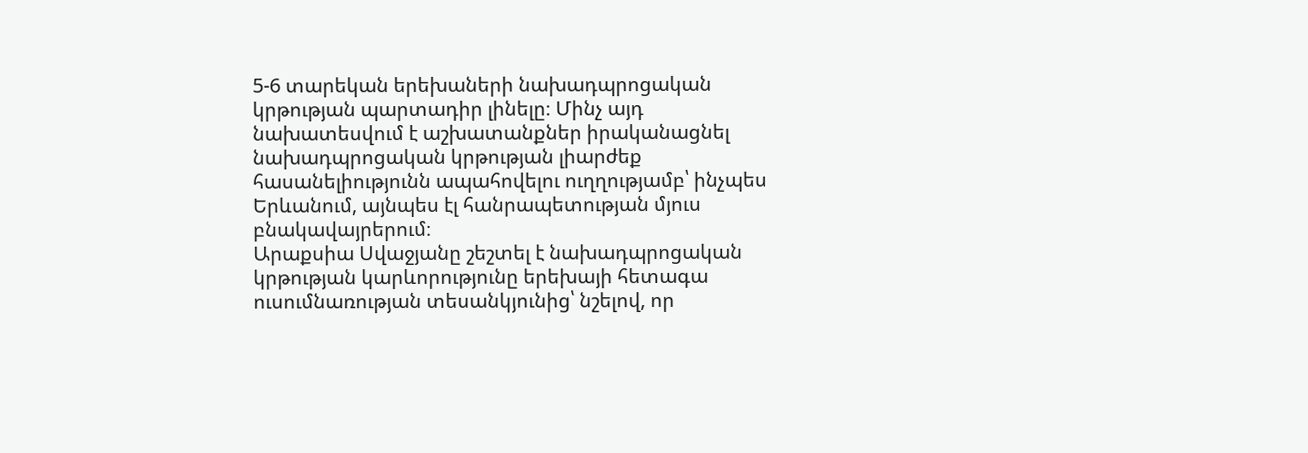5-6 տարեկան երեխաների նախադպրոցական կրթության պարտադիր լինելը։ Մինչ այդ նախատեսվում է աշխատանքներ իրականացնել նախադպրոցական կրթության լիարժեք հասանելիությունն ապահովելու ուղղությամբ՝ ինչպես Երևանում, այնպես էլ հանրապետության մյուս բնակավայրերում։
Արաքսիա Սվաջյանը շեշտել է նախադպրոցական կրթության կարևորությունը երեխայի հետագա ուսումնառության տեսանկյունից՝ նշելով, որ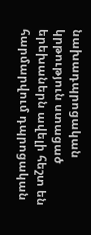նախադպրոցական կրթություն ստացած երեխաներն ավելի հեշտ են հարմարվում դպրոցական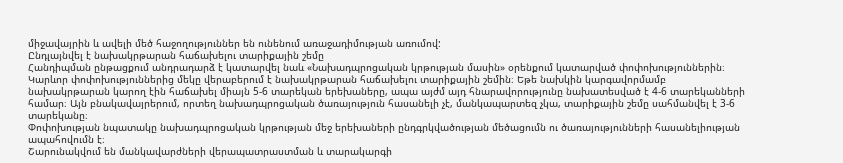միջավայրին և ավելի մեծ հաջողություններ են ունենում առաջադիմության առումով:
Ընդլայնվել է նախակրթարան հաճախելու տարիքային շեմը
Հանդիպման ընթացքում անդրադարձ է կատարվել նաև «Նախադպրոցական կրթության մասին» օրենքում կատարված փոփոխություններին։
Կարևոր փոփոխություններից մեկը վերաբերում է նախակրթարան հաճախելու տարիքային շեմին։ Եթե նախկին կարգավորմամբ նախակրթարան կարող էին հաճախել միայն 5-6 տարեկան երեխաները, ապա այժմ այդ հնարավորությունը նախատեսված է 4-6 տարեկանների համար։ Այն բնակավայրերում, որտեղ նախադպրոցական ծառայություն հասանելի չէ, մանկապարտեզ չկա, տարիքային շեմը սահմանվել է 3-6 տարեկանը։
Փոփոխության նպատակը նախադպրոցական կրթության մեջ երեխաների ընդգրկվածության մեծացումն ու ծառայությունների հասանելիության ապահովումն է։
Շարունակվում են մանկավարժների վերապատրաստման և տարակարգի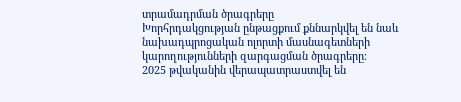տրամադրման ծրագրերը
Խորհրդակցության ընթացքում քննարկվել են նաև նախադպրոցական ոլորտի մասնագետների կարողությունների զարգացման ծրագրերը։
2025 թվականին վերապատրաստվել են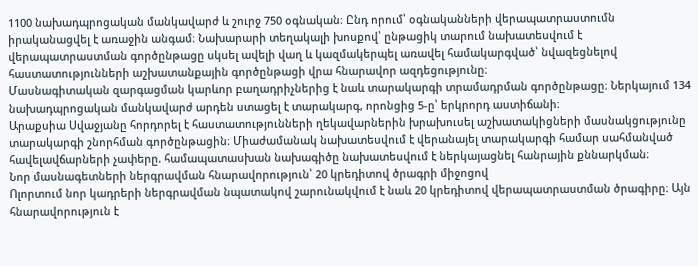1100 նախադպրոցական մանկավարժ և շուրջ 750 օգնական։ Ընդ որում՝ օգնականների վերապատրաստումն իրականացվել է առաջին անգամ։ Նախարարի տեղակալի խոսքով՝ ընթացիկ տարում նախատեսվում է վերապատրաստման գործընթացը սկսել ավելի վաղ և կազմակերպել առավել համակարգված՝ նվազեցնելով հաստատությունների աշխատանքային գործընթացի վրա հնարավոր ազդեցությունը։
Մասնագիտական զարգացման կարևոր բաղադրիչներից է նաև տարակարգի տրամադրման գործընթացը։ Ներկայում 134 նախադպրոցական մանկավարժ արդեն ստացել է տարակարգ, որոնցից 5-ը՝ երկրորդ աստիճանի։
Արաքսիա Սվաջյանը հորդորել է հաստատությունների ղեկավարներին խրախուսել աշխատակիցների մասնակցությունը տարակարգի շնորհման գործընթացին։ Միաժամանակ նախատեսվում է վերանայել տարակարգի համար սահմանված հավելավճարների չափերը. համապատասխան նախագիծը նախատեսվում է ներկայացնել հանրային քննարկման։
Նոր մասնագետների ներգրավման հնարավորություն՝ 20 կրեդիտով ծրագրի միջոցով
Ոլորտում նոր կադրերի ներգրավման նպատակով շարունակվում է նաև 20 կրեդիտով վերապատրաստման ծրագիրը։ Այն հնարավորություն է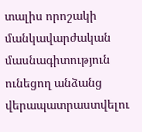տալիս որոշակի մանկավարժական մասնագիտություն ունեցող անձանց վերապատրաստվելու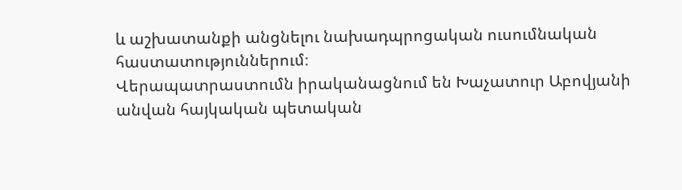և աշխատանքի անցնելու նախադպրոցական ուսումնական հաստատություններում։
Վերապատրաստումն իրականացնում են Խաչատուր Աբովյանի անվան հայկական պետական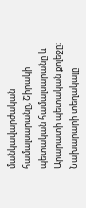մանկավարժական համալսարանը, Շիրակի պետական համալսարանը և Արարատի պետական քոլեջը։
Նախարարի տեղակալը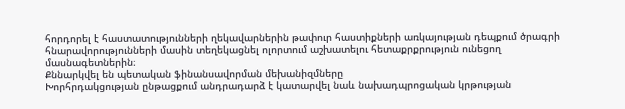հորդորել է հաստատությունների ղեկավարներին թափուր հաստիքների առկայության դեպքում ծրագրի հնարավորությունների մասին տեղեկացնել ոլորտում աշխատելու հետաքրքրություն ունեցող մասնագետներին։
Քննարկվել են պետական ֆինանսավորման մեխանիզմները
Խորհրդակցության ընթացքում անդրադարձ է կատարվել նաև նախադպրոցական կրթության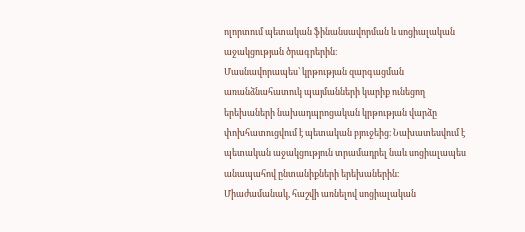ոլորտում պետական ֆինանսավորման և սոցիալական աջակցության ծրագրերին։
Մասնավորապես՝ կրթության զարգացման առանձնահատուկ պայմանների կարիք ունեցող երեխաների նախադպրոցական կրթության վարձը փոխհատուցվում է պետական բյուջեից։ Նախատեսվում է պետական աջակցություն տրամադրել նաև սոցիալապես անապահով ընտանիքների երեխաներին։ Միաժամանակ, հաշվի առնելով սոցիալական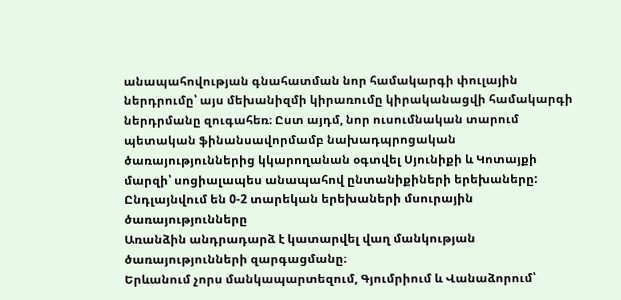անապահովության գնահատման նոր համակարգի փուլային ներդրումը՝ այս մեխանիզմի կիրառումը կիրականացվի համակարգի ներդրմանը զուգահեռ։ Ըստ այդմ, նոր ուսումնական տարում պետական ֆինանսավորմամբ նախադպրոցական ծառայություններից կկարողանան օգտվել Սյունիքի և Կոտայքի մարզի՝ սոցիալապես անապահով ընտանիքիների երեխաները:
Ընդլայնվում են 0-2 տարեկան երեխաների մսուրային ծառայությունները
Առանձին անդրադարձ է կատարվել վաղ մանկության ծառայությունների զարգացմանը։
Երևանում չորս մանկապարտեզում, Գյումրիում և Վանաձորում՝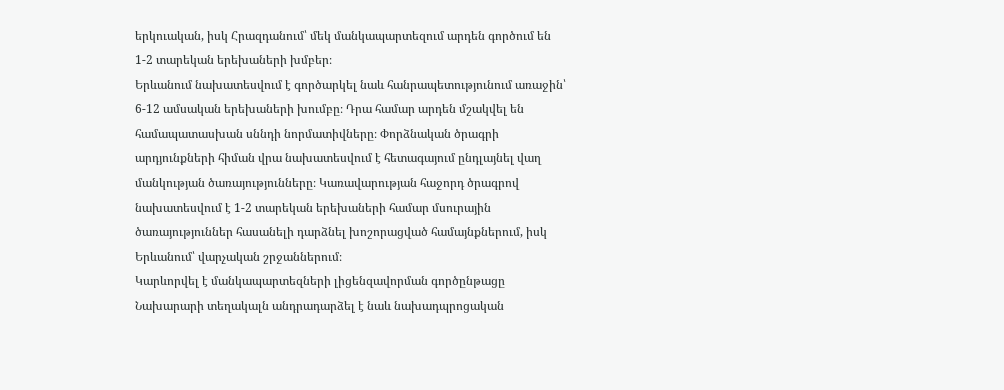երկուական, իսկ Հրազդանում՝ մեկ մանկապարտեզում արդեն գործում են 1-2 տարեկան երեխաների խմբեր։
Երևանում նախատեսվում է գործարկել նաև հանրապետությունում առաջին՝ 6-12 ամսական երեխաների խումբը։ Դրա համար արդեն մշակվել են համապատասխան սննդի նորմատիվները։ Փորձնական ծրագրի արդյունքների հիման վրա նախատեսվում է հետագայում ընդլայնել վաղ մանկության ծառայությունները։ Կառավարության հաջորդ ծրագրով նախատեսվում է 1-2 տարեկան երեխաների համար մսուրային ծառայություններ հասանելի դարձնել խոշորացված համայնքներում, իսկ Երևանում՝ վարչական շրջաններում։
Կարևորվել է մանկապարտեզների լիցենզավորման գործընթացը
Նախարարի տեղակալն անդրադարձել է նաև նախադպրոցական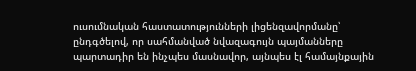ուսումնական հաստատությունների լիցենզավորմանը՝ ընդգծելով, որ սահմանված նվազագույն պայմանները պարտադիր են ինչպես մասնավոր, այնպես էլ համայնքային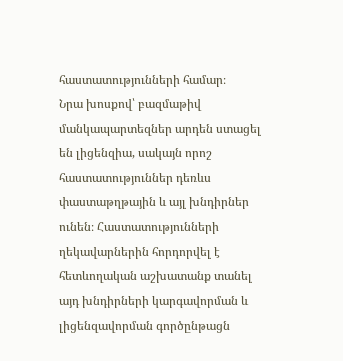հաստատությունների համար։
Նրա խոսքով՝ բազմաթիվ մանկապարտեզներ արդեն ստացել են լիցենզիա, սակայն որոշ հաստատություններ դեռևս փաստաթղթային և այլ խնդիրներ ունեն։ Հաստատությունների ղեկավարներին հորդորվել է հետևողական աշխատանք տանել այդ խնդիրների կարգավորման և լիցենզավորման գործընթացն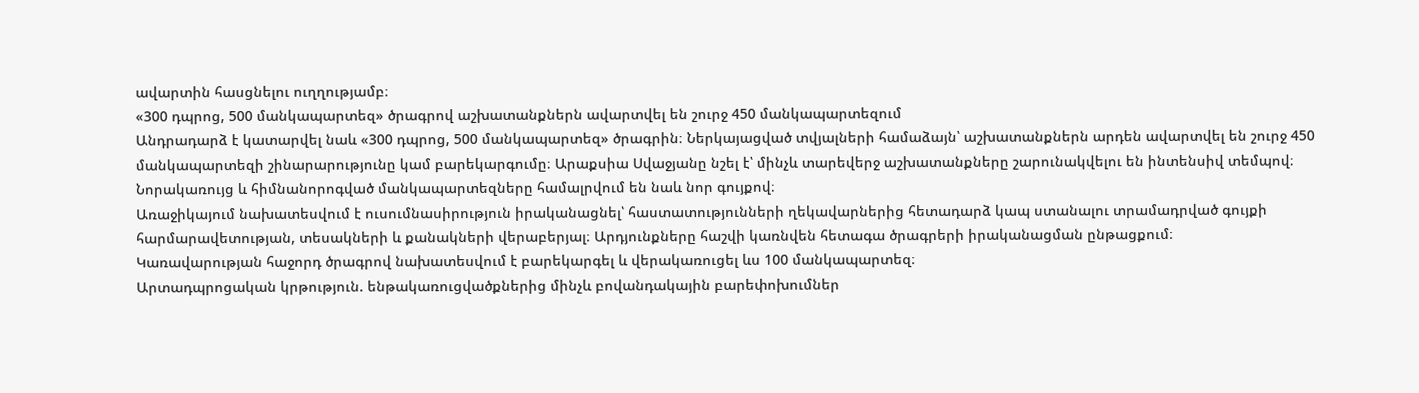ավարտին հասցնելու ուղղությամբ։
«300 դպրոց, 500 մանկապարտեզ» ծրագրով աշխատանքներն ավարտվել են շուրջ 450 մանկապարտեզում
Անդրադարձ է կատարվել նաև «300 դպրոց, 500 մանկապարտեզ» ծրագրին։ Ներկայացված տվյալների համաձայն՝ աշխատանքներն արդեն ավարտվել են շուրջ 450 մանկապարտեզի շինարարությունը կամ բարեկարգումը։ Արաքսիա Սվաջյանը նշել է՝ մինչև տարեվերջ աշխատանքները շարունակվելու են ինտենսիվ տեմպով։ Նորակառույց և հիմնանորոգված մանկապարտեզները համալրվում են նաև նոր գույքով։
Առաջիկայում նախատեսվում է ուսումնասիրություն իրականացնել՝ հաստատությունների ղեկավարներից հետադարձ կապ ստանալու տրամադրված գույքի հարմարավետության, տեսակների և քանակների վերաբերյալ։ Արդյունքները հաշվի կառնվեն հետագա ծրագրերի իրականացման ընթացքում։
Կառավարության հաջորդ ծրագրով նախատեսվում է բարեկարգել և վերակառուցել ևս 100 մանկապարտեզ։
Արտադպրոցական կրթություն. ենթակառուցվածքներից մինչև բովանդակային բարեփոխումներ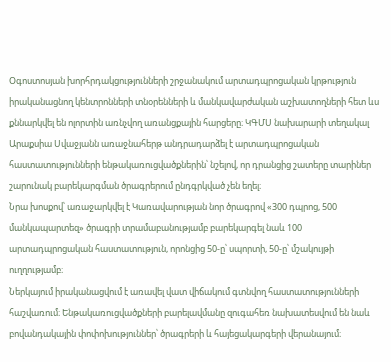Օգոստոսյան խորհրդակցությունների շրջանակում արտադպրոցական կրթություն իրականացնող կենտրոնների տնօրենների և մանկավարժական աշխատողների հետ ևս քննարկվել են ոլորտին առնչվող առանցքային հարցերը։ ԿԳՄՍ նախարարի տեղակալ Արաքսիա Սվաջյանն առաջնահերթ անդրադարձել է արտադպրոցական հաստատությունների ենթակառուցվածքներին՝ նշելով, որ դրանցից շատերը տարիներ շարունակ բարեկարգման ծրագրերում ընդգրկված չեն եղել։
Նրա խոսքով՝ առաջարկվել է Կառավարության նոր ծրագրով «300 դպրոց, 500 մանկապարտեզ» ծրագրի տրամաբանությամբ բարեկարգել նաև 100 արտադպրոցական հաստատություն, որոնցից 50-ը՝ սպորտի, 50-ը՝ մշակույթի ուղղությամբ։
Ներկայում իրականացվում է առավել վատ վիճակում գտնվող հաստատությունների հաշվառում։ Ենթակառուցվածքների բարելավմանը զուգահեռ նախատեսվում են նաև բովանդակային փոփոխություններ՝ ծրագրերի և հայեցակարգերի վերանայում։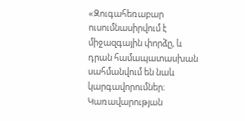«Զուգահեռաբար ուսումնասիրվում է միջազգային փորձը, և դրան համապատասխան սահմանվում են նաև կարգավորումներ։ Կառավարության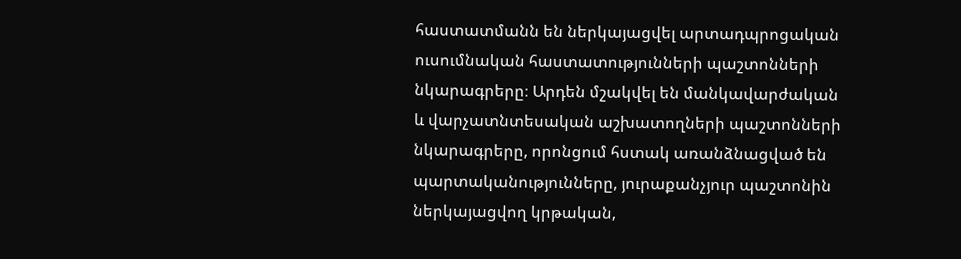հաստատմանն են ներկայացվել արտադպրոցական ուսումնական հաստատությունների պաշտոնների նկարագրերը։ Արդեն մշակվել են մանկավարժական և վարչատնտեսական աշխատողների պաշտոնների նկարագրերը, որոնցում հստակ առանձնացված են պարտականությունները, յուրաքանչյուր պաշտոնին ներկայացվող կրթական,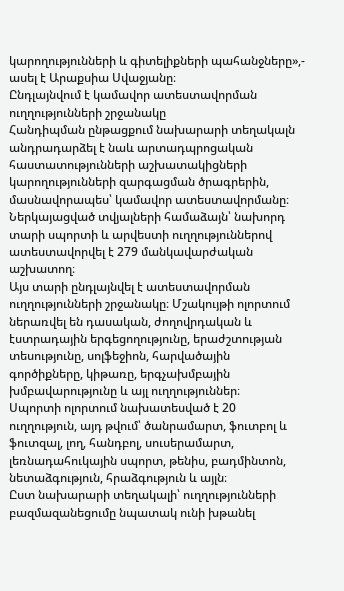կարողությունների և գիտելիքների պահանջները»,- ասել է Արաքսիա Սվաջյանը։
Ընդլայնվում է կամավոր ատեստավորման ուղղությունների շրջանակը
Հանդիպման ընթացքում նախարարի տեղակալն անդրադարձել է նաև արտադպրոցական հաստատությունների աշխատակիցների կարողությունների զարգացման ծրագրերին, մասնավորապես՝ կամավոր ատեստավորմանը։ Ներկայացված տվյալների համաձայն՝ նախորդ տարի սպորտի և արվեստի ուղղություններով ատեստավորվել է 279 մանկավարժական աշխատող։
Այս տարի ընդլայնվել է ատեստավորման ուղղությունների շրջանակը։ Մշակույթի ոլորտում ներառվել են դասական, ժողովրդական և էստրադային երգեցողությունը, երաժշտության տեսությունը, սոլֆեջիոն, հարվածային գործիքները, կիթառը, երգչախմբային խմբավարությունը և այլ ուղղություններ։
Սպորտի ոլորտում նախատեսված է 20 ուղղություն, այդ թվում՝ ծանրամարտ, ֆուտբոլ և ֆուտզալ, լող, հանդբոլ, սուսերամարտ, լեռնադահուկային սպորտ, թենիս, բադմինտոն, նետաձգություն, հրաձգություն և այլն։
Ըստ նախարարի տեղակալի՝ ուղղությունների բազմազանեցումը նպատակ ունի խթանել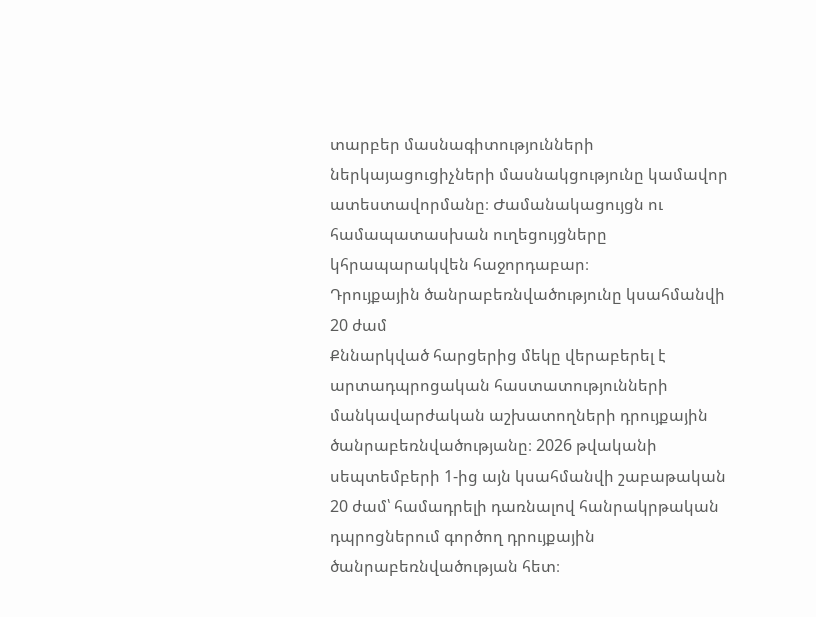տարբեր մասնագիտությունների ներկայացուցիչների մասնակցությունը կամավոր ատեստավորմանը։ Ժամանակացույցն ու համապատասխան ուղեցույցները կհրապարակվեն հաջորդաբար։
Դրույքային ծանրաբեռնվածությունը կսահմանվի 20 ժամ
Քննարկված հարցերից մեկը վերաբերել է արտադպրոցական հաստատությունների մանկավարժական աշխատողների դրույքային ծանրաբեռնվածությանը։ 2026 թվականի սեպտեմբերի 1-ից այն կսահմանվի շաբաթական 20 ժամ՝ համադրելի դառնալով հանրակրթական դպրոցներում գործող դրույքային ծանրաբեռնվածության հետ։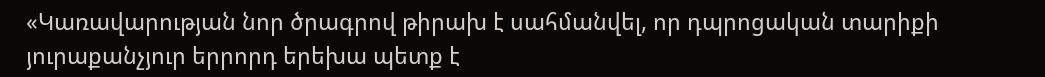«Կառավարության նոր ծրագրով թիրախ է սահմանվել, որ դպրոցական տարիքի յուրաքանչյուր երրորդ երեխա պետք է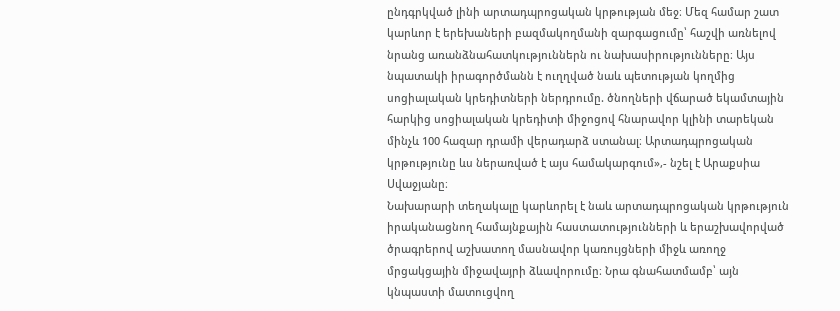ընդգրկված լինի արտադպրոցական կրթության մեջ։ Մեզ համար շատ կարևոր է երեխաների բազմակողմանի զարգացումը՝ հաշվի առնելով նրանց առանձնահատկություններն ու նախասիրությունները։ Այս նպատակի իրագործմանն է ուղղված նաև պետության կողմից սոցիալական կրեդիտների ներդրումը. ծնողների վճարած եկամտային հարկից սոցիալական կրեդիտի միջոցով հնարավոր կլինի տարեկան մինչև 100 հազար դրամի վերադարձ ստանալ։ Արտադպրոցական կրթությունը ևս ներառված է այս համակարգում»,- նշել է Արաքսիա Սվաջյանը։
Նախարարի տեղակալը կարևորել է նաև արտադպրոցական կրթություն իրականացնող համայնքային հաստատությունների և երաշխավորված ծրագրերով աշխատող մասնավոր կառույցների միջև առողջ մրցակցային միջավայրի ձևավորումը։ Նրա գնահատմամբ՝ այն կնպաստի մատուցվող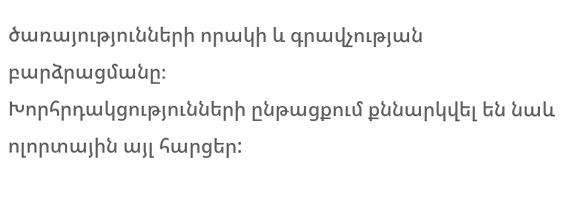ծառայությունների որակի և գրավչության բարձրացմանը։
Խորհրդակցությունների ընթացքում քննարկվել են նաև ոլորտային այլ հարցեր: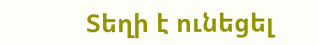Տեղի է ունեցել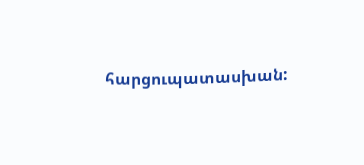հարցուպատասխան: